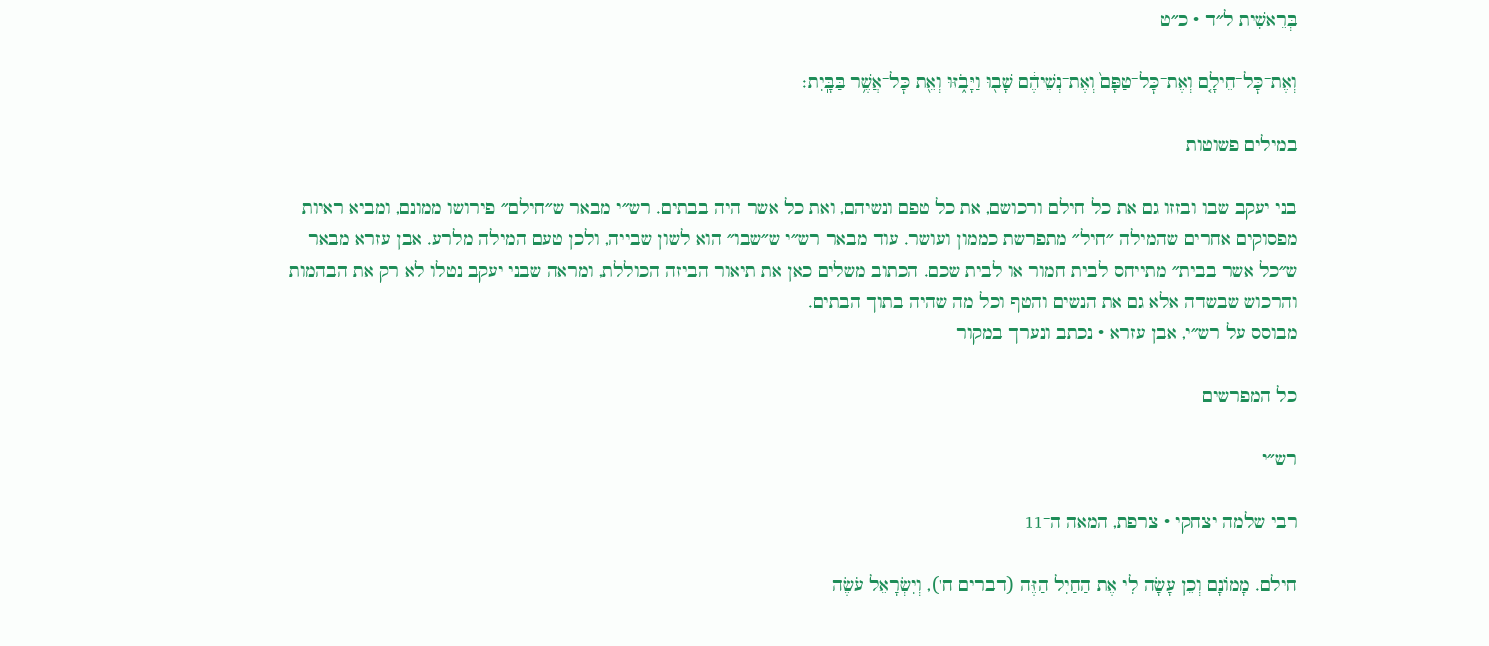בְּרֵאשִׁית ל״ד · כ״ט

וְאֶת־כׇּל־חֵילָ֤ם וְאֶת־כׇּל־טַפָּם֙ וְאֶת־נְשֵׁיהֶ֔ם שָׁב֖וּ וַיָּבֹ֑זּוּ וְאֵ֖ת כׇּל־אֲשֶׁ֥ר בַּבָּֽיִת׃

במילים פשוטות

בני יעקב שבו ובזזו גם את כל חילם ורכושם, את כל טפם ונשיהם, ואת כל אשר היה בבתים. רש״י מבאר ש״חילם״ פירושו ממונם, ומביא ראיות מפסוקים אחרים שהמילה ״חיל״ מתפרשת כממון ועושר. עוד מבאר רש״י ש״שבו״ הוא לשון שבייה, ולכן טעם המילה מלרע. אבן עזרא מבאר ש״כל אשר בבית״ מתייחס לבית חמור או לבית שכם. הכתוב משלים כאן את תיאור הביזה הכוללת, ומראה שבני יעקב נטלו לא רק את הבהמות והרכוש שבשדה אלא גם את הנשים והטף וכל מה שהיה בתוך הבתים.
מבוסס על רש״י, אבן עזרא · נכתב ונערך במקור

כל המפרשים

רש״י

רבי שלמה יצחקי · צרפת, המאה ה־11

חילם. מָמוֹנָם וְכֵן עָשָׂה לִי אֶת הַחַיִל הַזֶּה (דברים ח'), וְיִשְׂרָאֵל עֹשֶׂה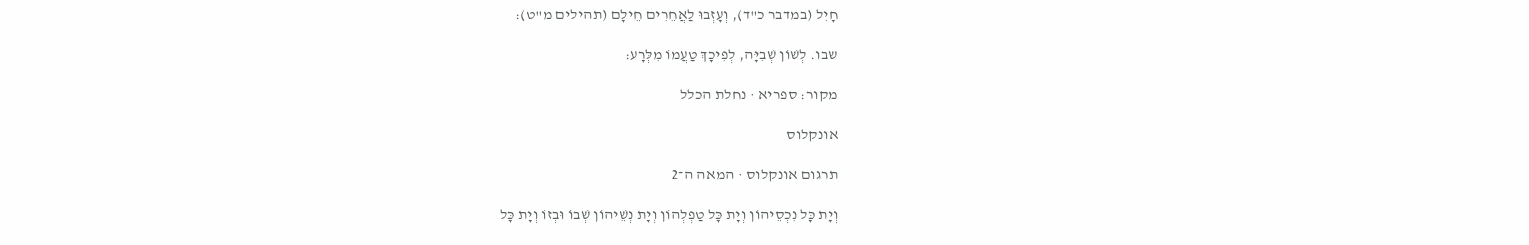חָיִל (במדבר כ"ד), וְעָזְבוּ לַאֲחֵרִים חֵילָם (תהילים מ"ט):

שבו. לְשׁוֹן שְׁבִיָּה, לְפִיכָךְ טַעֲמוֹ מִלְּרָע:

מקור: ספריא · נחלת הכלל

אונקלוס

תרגום אונקלוס · המאה ה־2

וְיָת כָּל נִכְסֵיהוֹן וְיָת כָּל טַפְלְהוֹן וְיָת נְשֵׁיהוֹן שְׁבוֹ וּבְזוֹ וְיָת כָּל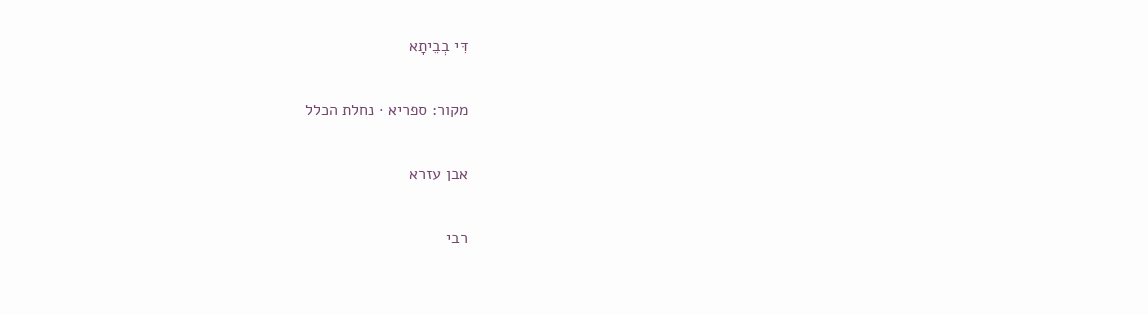דִּי בְבֵיתָא

מקור: ספריא · נחלת הכלל

אבן עזרא

רבי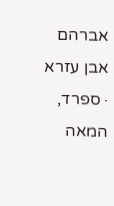אברהם אבן עזרא · ספרד, המאה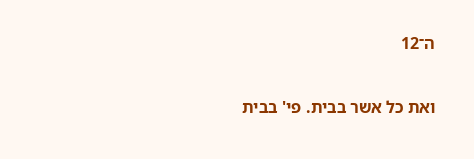ה־12

ואת כל אשר בבית. פי' בבית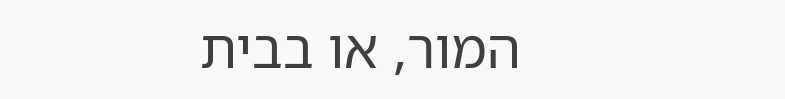המור, או בבית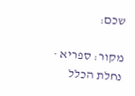שכם:

מקור: ספריא · נחלת הכלל